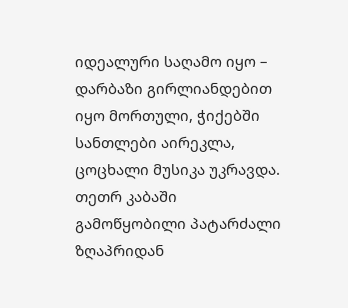იდეალური საღამო იყო – დარბაზი გირლიანდებით იყო მორთული, ჭიქებში სანთლები აირეკლა, ცოცხალი მუსიკა უკრავდა. თეთრ კაბაში გამოწყობილი პატარძალი ზღაპრიდან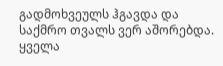გადმოხვეულს ჰგავდა და საქმრო თვალს ვერ აშორებდა. ყველა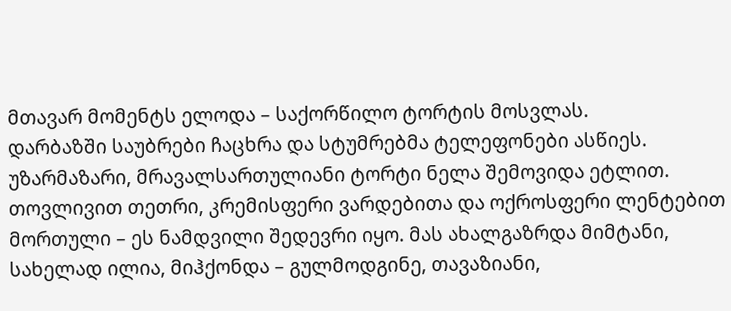მთავარ მომენტს ელოდა – საქორწილო ტორტის მოსვლას.
დარბაზში საუბრები ჩაცხრა და სტუმრებმა ტელეფონები ასწიეს. უზარმაზარი, მრავალსართულიანი ტორტი ნელა შემოვიდა ეტლით. თოვლივით თეთრი, კრემისფერი ვარდებითა და ოქროსფერი ლენტებით მორთული – ეს ნამდვილი შედევრი იყო. მას ახალგაზრდა მიმტანი, სახელად ილია, მიჰქონდა – გულმოდგინე, თავაზიანი,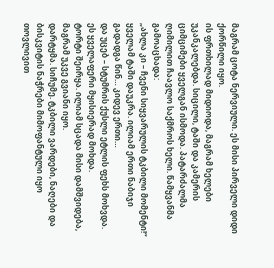მაგრამ ცოტა ნერვიული. ეს მისი პირველი დიდი ქორწილი იყო.
ის ფრთხილად მიდიოდა, მაგრამ ხელები უკანკალებდა. სიცილი, ტაში და კამერის ციმციმები ყველგან ისმოდა. პატარძალმა ღიმილით ჩაავლო საქმროს ხელი. წამყვანმა გამოაცხადა:
„ახლა კი – ჩვენი სიყვარულის ტკბილი მომენტი!“
ყველამ ტაში დაუკრა. ილიამ ერთი ნაბიჯი გადადგა წინ… კიდევ ერთი…
და უცებ – სტუმრის ქუსლი ეტლის ფეხს მოხვდა. ეს ყველაფერი მყისიერად მოხდა.
ტორტი შეირყა. ილიამ სცადა მისი დამშვიდება, მაგრამ უკვე გვიანი იყო.
დარტყმა. სიჩუმე. ტკბილი ვარდები, ნაღები და ბისკვიტის ნაჭრები მიმოფანტული იყო თოვლივით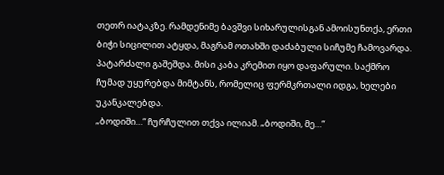თეთრ იატაკზე. რამდენიმე ბავშვი სიხარულისგან ამოისუნთქა, ერთი ბიჭი სიცილით ატყდა, მაგრამ ოთახში დაძაბული სიჩუმე ჩამოვარდა.
პატარძალი გაშეშდა. მისი კაბა კრემით იყო დაფარული. საქმრო ჩუმად უყურებდა მიმტანს, რომელიც ფერმკრთალი იდგა, ხელები უკანკალებდა.
„ბოდიში…“ ჩურჩულით თქვა ილიამ. „ბოდიში, მე…“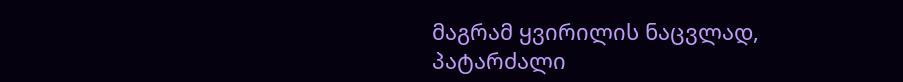მაგრამ ყვირილის ნაცვლად, პატარძალი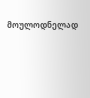მოულოდნელად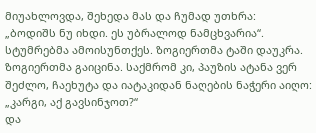მიუახლოვდა, შეხედა მას და ჩუმად უთხრა:
„ბოდიშს ნუ იხდი. ეს უბრალოდ ნამცხვარია“.
სტუმრებმა ამოისუნთქეს. ზოგიერთმა ტაში დაუკრა. ზოგიერთმა გაიცინა. საქმრომ კი, პაუზის ატანა ვერ შეძლო, ჩაეხუტა და იატაკიდან ნაღების ნაჭერი აიღო:
„კარგი, აქ გავსინჯოთ?“
და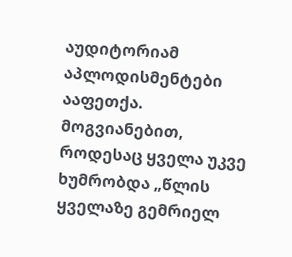აუდიტორიამ აპლოდისმენტები ააფეთქა.
მოგვიანებით, როდესაც ყველა უკვე ხუმრობდა „წლის ყველაზე გემრიელ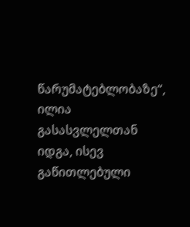წარუმატებლობაზე“, ილია გასასვლელთან იდგა, ისევ გაწითლებული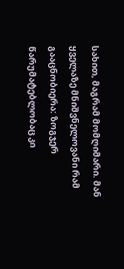სახით, მაგრამ მომღიმარი. მან ყველაზე მნიშვნელოვანი რამ გააცნობიერა: ზოგჯერ წარუმატებლობაც კი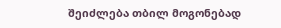შეიძლება თბილ მოგონებად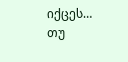იქცეს… თუ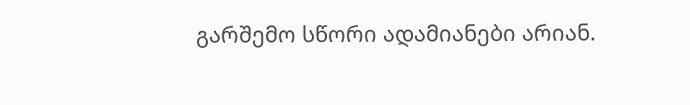გარშემო სწორი ადამიანები არიან.